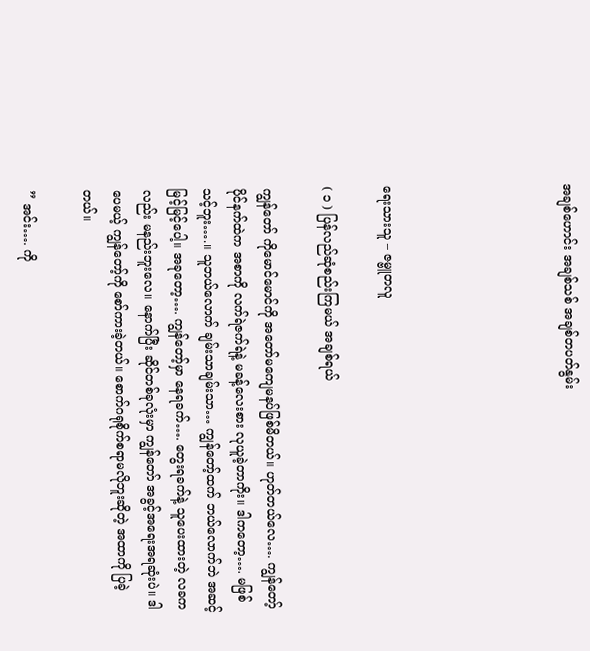အချစ်ဟောင်း အချစ်သစ် အချစ်တပတ်နွမ်း





ရေးသားသူ – ဇမ္ဗူတလူ

( ၁ ) ပြန်လည်ဆုံစည်းကြမယ် အချစ်ရယ်

ကျွန်တော် ကိုမောင်မောင်ကို အတော်မကျေမနပ်ဖြစ်မိတယ်။ ဟုတ်တယ်လေ…. ကျွန်တော့်ပိုင်နက်ထဲက အစာကို လက်ရဲဇက်ရဲနဲ့ မခန့်လေးစား လုယူခဲ့တာကိုး။ ဒါကတော့…. မဖြစ်သင့်ဘူး….။ သူဘယ်လောက် ချမ်းသာချမ်းသာ… ကျွန်တော့်ထက် ဘယ်လောက်ဘဲ အဆင့်မြင့်မြင့်ပေါ့။ အခုတော့…. ကျွန်တော့်မှာ နေရခက်…. တွေးရခက်နဲ့ သူပေးထားတဲ့ လခကလည်း မနည်းဘူးလေ။ နောက်ပြီး ဆိုင်တစ်ခုလုံးမှာ ကျွန်တော် အခွင့်အရေးအရဆုံးပဲ။ ဒါပေမယ့် ကျွန်တော့်ကို စော်ကားခဲ့တယ်။ စောက်ဂရုစိုက်စရာမလိုဘူးဆိုတဲ့ အထာကို ပြခဲ့တယ်။

” အင်း…. ကို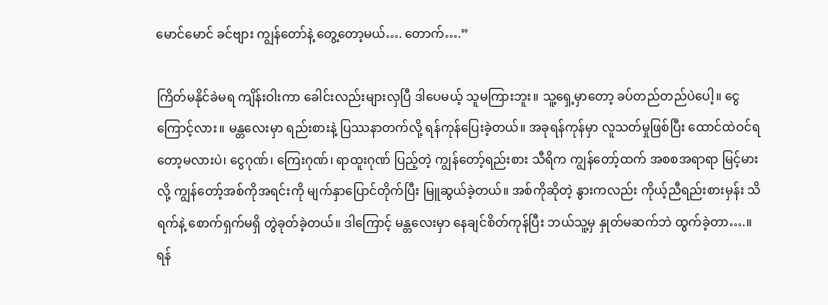မောင်မောင် ခင်ဗျား ကျွန်တော်နဲ့ တွေ့တော့မယ်…. တောက်….”

ကြိတ်မနိုင်ခဲမရ ကျိန်းဝါးကာ ခေါင်းလည်းများလှပြီ ဒါပေမယ့် သူမကြားဘူး။ သူ့ရှေ့မှာတော့ ခပ်တည်တည်ပဲပေါ့။ ငွေကြောင့်လား။ မန္တလေးမှာ ရည်းစားနဲ့ ပြဿနာတက်လို့ ရန်ကုန်ပြေးခဲ့တယ်။ အခုရန်ကုန်မှာ လူသတ်မှုဖြစ်ပြီး ထောင်ထဲဝင်ရတော့မလားပဲ၊ ငွေဂုဏ်၊ ကြေးဂုဏ်၊ ရာထူးဂုဏ် ပြည့်တဲ့ ကျွန်တော့်ရည်းစား သီရိက ကျွန်တော့်ထက် အစစအရာရာ မြင့်မားလို့ ကျွန်တော့်အစ်ကိုအရင်းကို မျက်နှာပြောင်တိုက်ပြီး မြူဆွယ်ခဲ့တယ်။ အစ်ကိုဆိုတဲ့ နွားကလည်း ကိုယ့်ညီရည်းစားမှန်း သိရက်နဲ့ စောက်ရှက်မရှိ တွဲခုတ်ခဲ့တယ်။ ဒါကြောင့် မန္တလေးမှာ နေချင်စိတ်ကုန်ပြီး ဘယ်သူ့မှ နှုတ်မဆက်ဘဲ ထွက်ခဲ့တာ….။ ရန်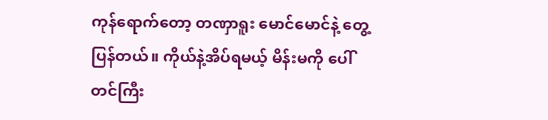ကုန်ရောက်တော့ တဏှာရူး မောင်မောင်နဲ့ တွေ့ပြန်တယ်။ ကိုယ်နဲ့အိပ်ရမယ့် မိန်းမကို ပေါ်တင်ကြီး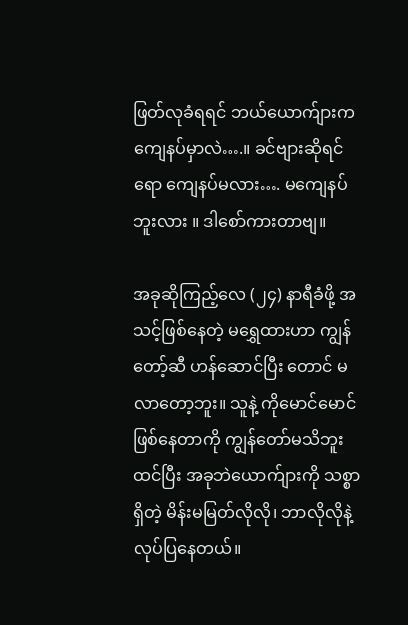ဖြတ်လုခံရရင် ဘယ်ယောက်ျားက ကျေနပ်မှာလဲ….။ ခင်ဗျားဆိုရင်ရော ကျေနပ်မလား…. မကျေနပ်ဘူးလား ။ ဒါစော်ကားတာဗျ။

အခုဆိုကြည့်လေ (၂၄) နာရီခံဖို့ အသင့်ဖြစ်နေတဲ့ မရွှေထားဟာ ကျွန်တော့်ဆီ ဟန်ဆောင်ပြီး တောင် မလာတော့ဘူး။ သူနဲ့ ကိုမောင်မောင် ဖြစ်နေတာကို ကျွန်တော်မသိဘူးထင်ပြီး အခုဘဲယောက်ျားကို သစ္စာရှိတဲ့ မိန်းမမြတ်လိုလို၊ ဘာလိုလိုနဲ့ လုပ်ပြနေတယ်။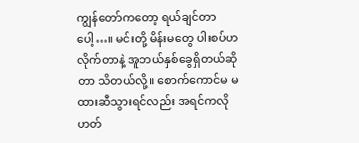ကျွန်တော်ကတော့ ရယ်ချင်တာပေါ့…။ မင်းတို့ မိန်းမတွေ ပါးစပ်ဟလိုက်တာနဲ့ အူဘယ်နှစ်ခွေရှိတယ်ဆိုတာ သိတယ်လို့။ စောက်ကောင်မ မထားဆီသွားရင်လည်း အရင်ကလို ဟတ်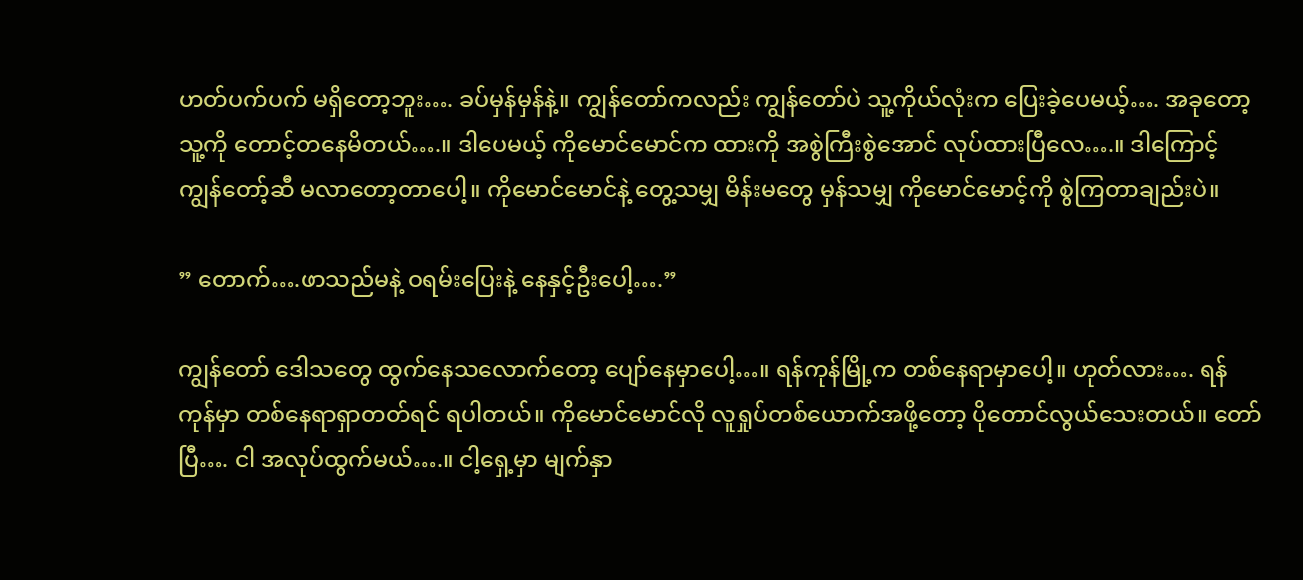ဟတ်ပက်ပက် မရှိတော့ဘူး…. ခပ်မှန်မှန်နဲ့။ ကျွန်တော်ကလည်း ကျွန်တော်ပဲ သူ့ကိုယ်လုံးက ပြေးခဲ့ပေမယ့်…. အခုတော့ သူ့ကို တောင့်တနေမိတယ်….။ ဒါပေမယ့် ကိုမောင်မောင်က ထားကို အစွဲကြီးစွဲအောင် လုပ်ထားပြီလေ….။ ဒါကြောင့် ကျွန်တော့်ဆီ မလာတော့တာပေါ့။ ကိုမောင်မောင်နဲ့ တွေ့သမျှ မိန်းမတွေ မှန်သမျှ ကိုမောင်မောင့်ကို စွဲကြတာချည်းပဲ။

” တောက်….ဖာသည်မနဲ့ ဝရမ်းပြေးနဲ့ နေနှင့်ဦးပေါ့….”

ကျွန်တော် ဒေါသတွေ ထွက်နေသလောက်တော့ ပျော်နေမှာပေါ့…။ ရန်ကုန်မြို့က တစ်နေရာမှာပေါ့။ ဟုတ်လား…. ရန်ကုန်မှာ တစ်နေရာရှာတတ်ရင် ရပါတယ်။ ကိုမောင်မောင်လို လူရှုပ်တစ်ယောက်အဖို့တော့ ပိုတောင်လွယ်သေးတယ်။ တော်ပြီ…. ငါ အလုပ်ထွက်မယ်….။ ငါ့ရှေ့မှာ မျက်နှာ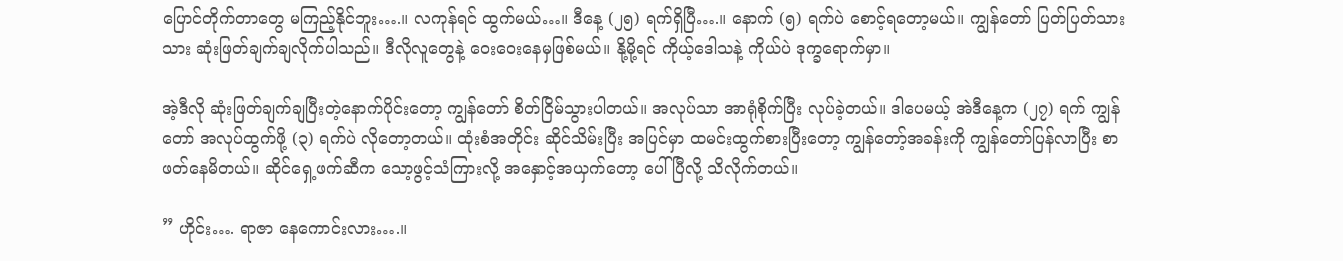ပြောင်တိုက်တာတွေ မကြည့်နိုင်ဘူး….။ လကုန်ရင် ထွက်မယ်…။ ဒီနေ့ (၂၅) ရက်ရှိပြီ….။ နောက် (၅) ရက်ပဲ စောင့်ရတော့မယ်။ ကျွန်တော် ပြတ်ပြတ်သားသား ဆုံးဖြတ်ချက်ချလိုက်ပါသည်။ ဒီလိုလူတွေနဲ့ ဝေးဝေးနေမှဖြစ်မယ်။ နို့မို့ရင် ကိုယ့်ဒေါသနဲ့ ကိုယ်ပဲ ဒုက္ခရောက်မှာ။

အဲ့ဒီလို ဆုံးဖြတ်ချက်ချပြီးတဲ့နောက်ပိုင်းတော့ ကျွန်တော် စိတ်ငြိမ်သွားပါတယ်။ အလုပ်သာ အာရုံစိုက်ပြီး လုပ်ခဲ့တယ်။ ဒါပေမယ့် အဲဒီနေ့က (၂၇) ရက် ကျွန်တော် အလုပ်ထွက်ဖို့ (၃) ရက်ပဲ လိုတော့တယ်။ ထုံးစံအတိုင်း ဆိုင်သိမ်းပြီး အပြင်မှာ ထမင်းထွက်စားပြီးတော့ ကျွန်တော့်အခန်းကို ကျွန်တော်ပြန်လာပြီး စာဖတ်နေမိတယ်။ ဆိုင်ရှေ့ဖက်ဆီက သော့ဖွင့်သံကြားလို့ အနှောင့်အယှက်တော့ ပေါ်ပြီလို့ သိလိုက်တယ်။

” ဟိုင်း…. ရာဇာ နေကောင်းလား….။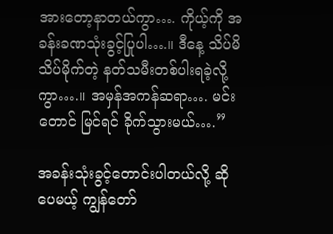အားတော့နာတယ်ကွာ…. ကိုယ့်ကို အခန်းခဏသုံးခွင့်ပြုပါ….။ ဒီနေ့ သိပ်မိသိပ်မိုက်တဲ့ နတ်သမီးတစ်ပါးရခဲ့လို့ကွာ….။ အမှန်အကန်ဆရာ…. မင်းတောင် မြင်ရင် ခိုက်သွားမယ်….”

အခန်းသုံးခွင့်တောင်းပါတယ်လို့ ဆိုပေမယ့် ကျွန်တော်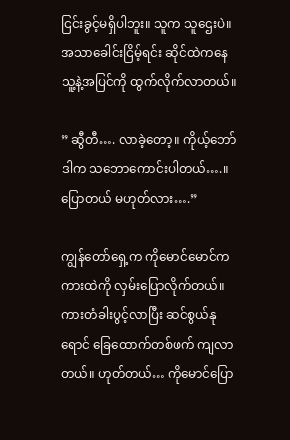ငြင်းခွင့်မရှိပါဘူး။ သူက သူဌေးပဲ။ အသာခေါင်းငြိမ့်ရင်း ဆိုင်ထဲကနေ သူ့နဲ့အပြင်ကို ထွက်လိုက်လာတယ်။

” ဆွီတီ…. လာခဲ့တော့။ ကိုယ့်ဘော်ဒါက သဘောကောင်းပါတယ်….။ ပြောတယ် မဟုတ်လား….”

ကျွန်တော်ရှေ့က ကိုမောင်မောင်က ကားထဲကို လှမ်းပြောလိုက်တယ်။ ကားတံခါးပွင့်လာပြီး ဆင်စွယ်နုရောင် ခြေထောက်တစ်ဖက် ကျလာတယ်။ ဟုတ်တယ်… ကိုမောင်ပြော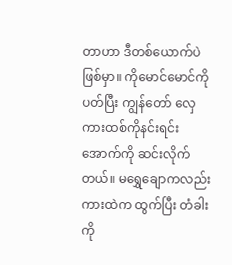တာဟာ ဒီတစ်ယောက်ပဲဖြစ်မှာ။ ကိုမောင်မောင်ကို ပတ်ပြီး ကျွန်တော် လှေကားထစ်ကိုနင်းရင်း အောက်ကို ဆင်းလိုက်တယ်။ မရွှေချောကလည်း ကားထဲက ထွက်ပြီး တံခါးကို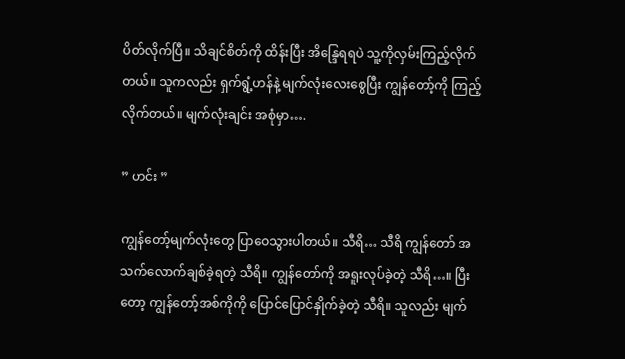ပိတ်လိုက်ပြီ။ သိချင်စိတ်ကို ထိန်းပြီး အိန္ဒြေရရပဲ သူ့ကိုလှမ်းကြည့်လိုက်တယ်။ သူကလည်း ရှက်ရွံ့ဟန်နဲ့ မျက်လုံးလေးစွေပြီး ကျွန်တော့်ကို ကြည့်လိုက်တယ်။ မျက်လုံးချင်း အစုံမှာ….

” ဟင်း ”

ကျွန်တော့်မျက်လုံးတွေ ပြာဝေသွားပါတယ်။ သီရိ… သီရိ ကျွန်တော် အသက်လောက်ချစ်ခဲ့ရတဲ့ သီရိ။ ကျွန်တော်ကို အရူးလုပ်ခဲ့တဲ့ သီရိ…။ ပြီးတော့ ကျွန်တော့်အစ်ကိုကို ပြောင်ပြောင်နှိုက်ခဲ့တဲ့ သီရိ။ သူလည်း မျက်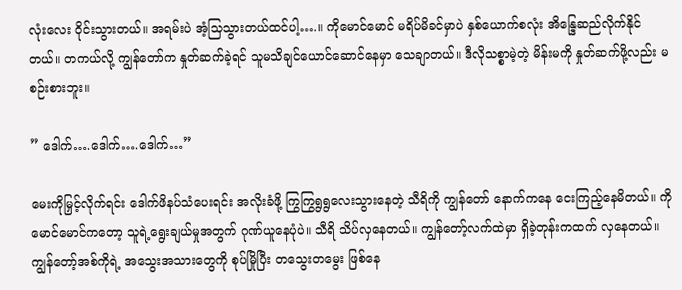လုံးလေး ဝိုင်းသွားတယ်။ အရမ်းပဲ အံ့သြသွားတယ်ထင်ပါ့….။ ကိုမောင်မောင် မရိပ်မိခင်မှာပဲ နှစ်ယောက်စလုံး အိန္ဒြေဆည်လိုက်နိုင်တယ်။ တကယ်လို့ ကျွန်တော်က နှုတ်ဆက်ခဲ့ရင် သူမသိချင်ယောင်ဆောင်နေမှာ သေချာတယ်။ ဒီလိုသစ္စာမဲ့တဲ့ မိန်းမကို နှုတ်ဆက်ဖို့လည်း မစဉ်းစားဘူး။

” ဒေါက်….ဒေါက်….ဒေါက်…”

မေးကိုမြှင့်လိုက်ရင်း ဒေါက်ဖိနပ်သံပေးရင်း အလိုးခံဖို့ ကြွကြွရွရွလေးသွားနေတဲ့ သီရိကို ကျွန်တော် နောက်ကနေ ငေးကြည့်နေမိတယ်။ ကိုမောင်မောင်ကတော့ သူရဲ့ရွေးချယ်မှုအတွက် ဂုဏ်ယူနေပုံပဲ။ သီရိ သိပ်လှနေတယ်။ ကျွန်တော့်လက်ထဲမှာ ရှိခဲ့တုန်းကထက် လှနေတယ်။ ကျွန်တော့်အစ်ကိုရဲ့ အသွေးအသားတွေကို စုပ်မြိုပြီး တသွေးတမွေး ဖြစ်နေ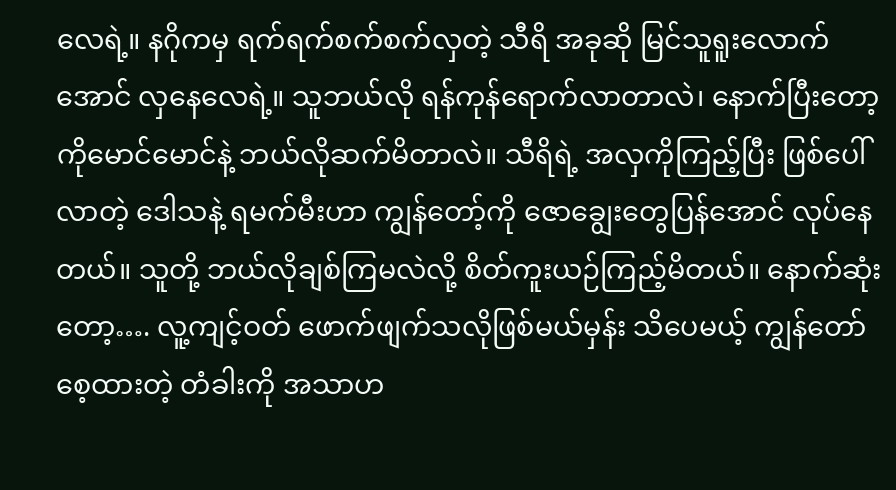လေရဲ့။ နဂိုကမှ ရက်ရက်စက်စက်လှတဲ့ သီရိ အခုဆို မြင်သူရူးလောက်အောင် လှနေလေရဲ့။ သူဘယ်လို ရန်ကုန်ရောက်လာတာလဲ၊ နောက်ပြီးတော့ ကိုမောင်မောင်နဲ့ ဘယ်လိုဆက်မိတာလဲ။ သီရိရဲ့ အလှကိုကြည့်ပြီး ဖြစ်ပေါ်လာတဲ့ ဒေါသနဲ့ ရမက်မီးဟာ ကျွန်တော့်ကို ဇောချွေးတွေပြန်အောင် လုပ်နေတယ်။ သူတို့ ဘယ်လိုချစ်ကြမလဲလို့ စိတ်ကူးယဉ်ကြည့်မိတယ်။ နောက်ဆုံး တော့…. လူ့ကျင့်ဝတ် ဖောက်ဖျက်သလိုဖြစ်မယ်မှန်း သိပေမယ့် ကျွန်တော် စေ့ထားတဲ့ တံခါးကို အသာဟ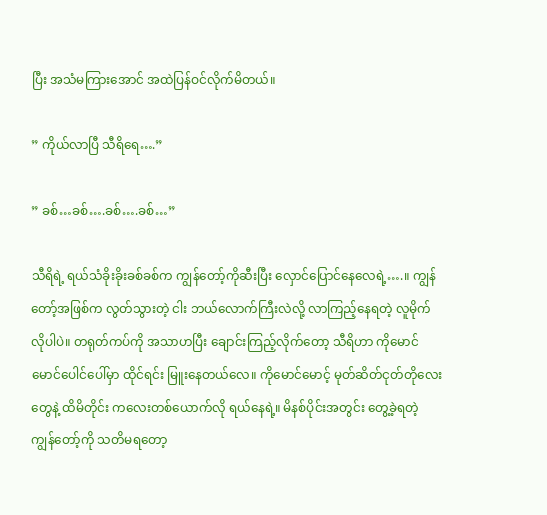ပြီး အသံမကြားအောင် အထဲပြန်ဝင်လိုက်မိတယ်။

” ကိုယ်လာပြီ သီရိရေ….”

” ခစ်…ခစ်….ခစ်….ခစ်…”

သီရိရဲ့ ရယ်သံခိုးခိုးခစ်ခစ်က ကျွန်တော့်ကိုဆီးပြီး လှောင်ပြောင်နေလေရဲ့….။ ကျွန်တော့်အဖြစ်က လွတ်သွားတဲ့ ငါး ဘယ်လောက်ကြီးလဲလို့ လာကြည့်နေရတဲ့ လူမိုက်လိုပါပဲ။ တရုတ်ကပ်ကို အသာဟပြီး ချောင်းကြည့်လိုက်တော့ သီရိဟာ ကိုမောင်မောင်ပေါင်ပေါ်မှာ ထိုင်ရင်း မြူးနေတယ်လေ။ ကိုမောင်မောင့် မုတ်ဆိတ်ငုတ်တိုလေးတွေနဲ့ ထိမိတိုင်း ကလေးတစ်ယောက်လို ရယ်နေရဲ့။ မိနစ်ပိုင်းအတွင်း တွေ့ခဲ့ရတဲ့ ကျွန်တော့်ကို သတိမရတော့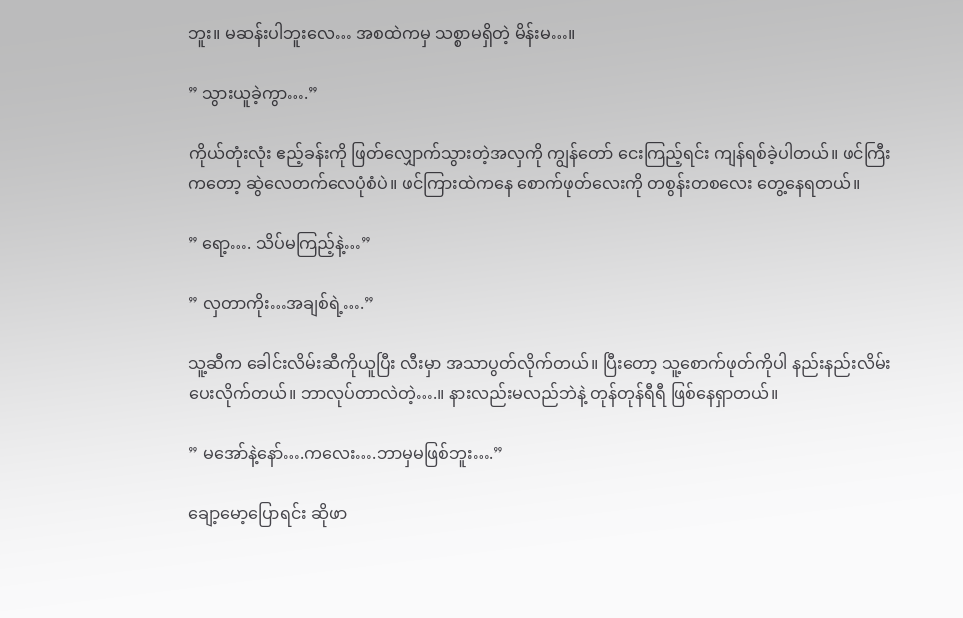ဘူး။ မဆန်းပါဘူးလေ… အစထဲကမှ သစ္စာမရှိတဲ့ မိန်းမ…။

” သွားယူခဲ့ကွာ….”

ကိုယ်တုံးလုံး ဧည့်ခန်းကို ဖြတ်လျှောက်သွားတဲ့အလှကို ကျွန်တော် ငေးကြည့်ရင်း ကျန်ရစ်ခဲ့ပါတယ်။ ဖင်ကြီးကတော့ ဆွဲလေတက်လေပုံစံပဲ။ ဖင်ကြားထဲကနေ စောက်ဖုတ်လေးကို တစွန်းတစလေး တွေ့နေရတယ်။

” ရော့…. သိပ်မကြည့်နဲ့…”

” လှတာကိုး…အချစ်ရဲ့….”

သူ့ဆီက ခေါင်းလိမ်းဆီကိုယူပြီး လီးမှာ အသာပွတ်လိုက်တယ်။ ပြီးတော့ သူ့စောက်ဖုတ်ကိုပါ နည်းနည်းလိမ်းပေးလိုက်တယ်။ ဘာလုပ်တာလဲတဲ့….။ နားလည်းမလည်ဘဲနဲ့ တုန်တုန်ရီရီ ဖြစ်နေရှာတယ်။

” မအော်နဲ့နော်….ကလေး….ဘာမှမဖြစ်ဘူး….”

ချော့မော့ပြောရင်း ဆိုဖာ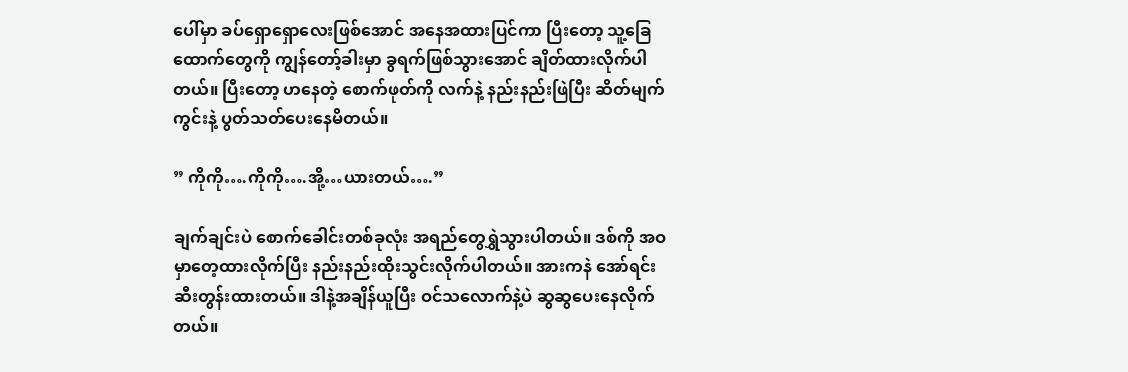ပေါ်မှာ ခပ်ရှောရှောလေးဖြစ်အောင် အနေအထားပြင်ကာ ပြီးတော့ သူ့ခြေထောက်တွေကို ကျွန်တော့်ခါးမှာ ခွရက်ဖြစ်သွားအောင် ချိတ်ထားလိုက်ပါတယ်။ ပြီးတော့ ဟနေတဲ့ စောက်ဖုတ်ကို လက်နဲ့ နည်းနည်းဖြဲပြီး ဆိတ်မျက်ကွင်းနဲ့ ပွတ်သတ်ပေးနေမိတယ်။

” ကိုကို….ကိုကို….အို့…ယားတယ်….”

ချက်ချင်းပဲ စောက်ခေါင်းတစ်ခုလုံး အရည်တွေရွှဲသွားပါတယ်။ ဒစ်ကို အဝမှာတေ့ထားလိုက်ပြီး နည်းနည်းထိုးသွင်းလိုက်ပါတယ်။ အားကနဲ အော်ရင်း ဆီးတွန်းထားတယ်။ ဒါနဲ့အချိန်ယူပြီး ဝင်သလောက်နဲ့ပဲ ဆွဆွပေးနေလိုက်တယ်။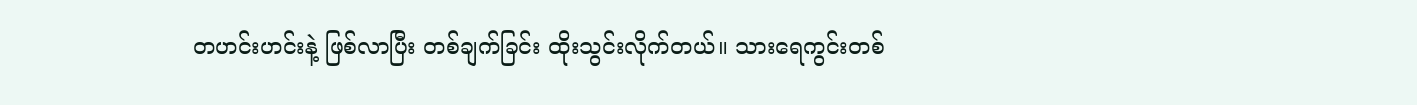တဟင်းဟင်းနဲ့ ဖြစ်လာပြီး တစ်ချက်ခြင်း ထိုးသွင်းလိုက်တယ်။ သားရေကွင်းတစ်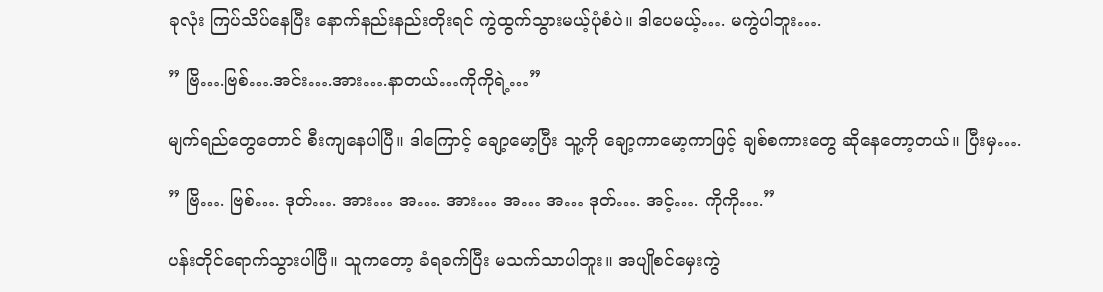ခုလုံး ကြပ်သိပ်နေပြီး နောက်နည်းနည်းတိုးရင် ကွဲထွက်သွားမယ့်ပုံစံပဲ။ ဒါပေမယ့်…. မကွဲပါဘူး….

” ဗြိ….ဗြစ်….အင်း….အား….နာတယ်…ကိုကိုရဲ့…”

မျက်ရည်တွေတောင် စီးကျနေပါပြီ။ ဒါကြောင့် ချော့မော့ပြီး သူ့ကို ချော့ကာမော့ကာဖြင့် ချစ်စကားတွေ ဆိုနေတော့တယ်။ ပြီးမှ….

” ဗြိ…. ဗြစ်…. ဒုတ်…. အား… အ…. အား… အ… အ… ဒုတ်…. အင့်…. ကိုကို….”

ပန်းတိုင်ရောက်သွားပါပြီ။ သူကတော့ ခံရခက်ပြီး မသက်သာပါဘူး။ အပျိုစင်မှေးကွဲ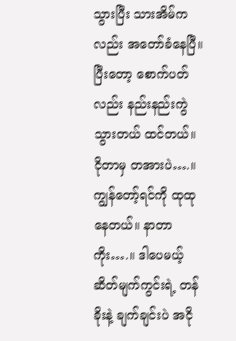သွားပြီး သားအိမ်ကလည်း အတော်ခံနေပြီ။ ပြီးတော့ စောက်ပတ်လည်း နည်းနည်းကွဲသွားတယ် ထင်တယ်။ ငိုတာမှ တအားပဲ….။ ကျွန်တော့်ရင်ကို ထုထုနေတယ်။ နာတာကိုး….။ ဒါပေမယ့် ဆိတ်မျက်ကွင်းရဲ့ တန်ခိုးနဲ့ ချက်ချင်းပဲ အငို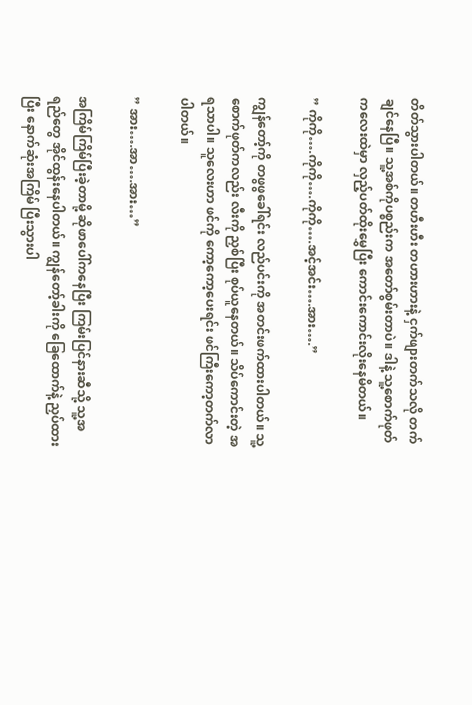တိတ်သွားပါတယ်။ တဟီးဟီး တဟားဟားနဲ့ ငှက်ဖျားတက်သလို တက်ချင်နေပြီ။ သူ့အစ်ကိုပစ္စည်းက အတော်စွမ်းတာပဲ။ ဒါနဲ့ သူ့စောက်ဖုတ်ကလေးထဲမှာ လှည့်ပတ်ထိုးမွှေပြီး ကောင်းကောင်းလိုးနေမိတယ်။

” ကိုကို….ကိုကို….ကိုကို….အင့်အင်း….အား….”

ကျွန်တော့်ကို တဖွဖွခေါ်ရင်း လည်ပင်းကို အတင်းဖက်ထားပါတယ်။ သူ့စောက်ဖုတ်ကလည်း လီးကို ညှစ်ပြီး စုပ်ယူနေတယ်။ သိပ်ကောင်းတဲ့ အရသာပါ။ သူလေးဟာ ဖင်ကို ကော့ကော့ပေးရင်း ဖင်ကြီးကော့တက်လာပါတယ်။

” အား….အာ….အား…”

အကြိမ်ကြိမ်ပြီးခဲ့တာမို့ ဆိုဖာပေါ်ကနေပြီး ကြမ်းပြင်နားဆီသို့ သူ့အရည်တွေ အိုင်ထွန်းနေပါတယ်။ ကျွန်တော့်ခါးကို ခြေထောက်နဲ့ ညှပ်ထားပြီး နောက်ဆုံးအကြိမ် ပြီးသွားပါ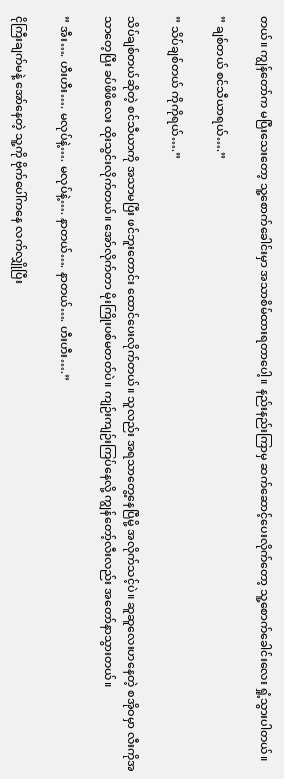တယ်။ ကျွန်တော်က မပြီးသေးတော့ သူ့စောက်ခေါင်းမှာ အသာစိမ်ထားရတာပေါ့။ နည်းနည်းကြာမှ ဆက်ဆောင့်ပေးလိုက်တော့ သူ့စောက်ခေါင်းလေး ရှုံ့သွားပါတယ်။

” ချစ်တယ် စင်သီယာရယ်….”

” သိပ်ချစ်တယ် ကိုကိုရယ်….”

သိပ်ချစ်တယ်ဆိုတဲ့ စင်သီယာကို အသာမပြီး ဖင်ဘူးတောင်း ထောင်ပေးလိုက်တယ်။ သူလည်း အရသာတွေ့နေပြီမို့ အလိုက်သင့်ပဲ။ ဆူဆူလေးဟနေတဲ့ စအိုဝမှာ လီးကိုအသာတေ့ပြီး ခပ်ဖိဖိလေး ထိုးသွင်းလိုက်တယ်။ အော်လိုက်တာ မိုးကြိုးပစ်မတတ်ပဲ။ ကျဉ်းကျဉ်းကြပ်နေလို့ ကျွန်တော့်လီးလည်း အတော်နာသွားတယ်။

” အီး…. ဟီးဟီး…. မလုပ်နဲ့…. မလုပ်နဲ့…. နာတယ်…. နာတယ်…. ဟီးဟီး….”

ငိုကြီးချက်မနဲ့ အော်နေတဲ့ သူ့ကို ဗိုက်ပေါ်ကနေ လက်လျှိုပြီး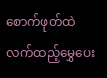စောက်ဖုတ်ထဲ လက်ထည့်မွှေပေး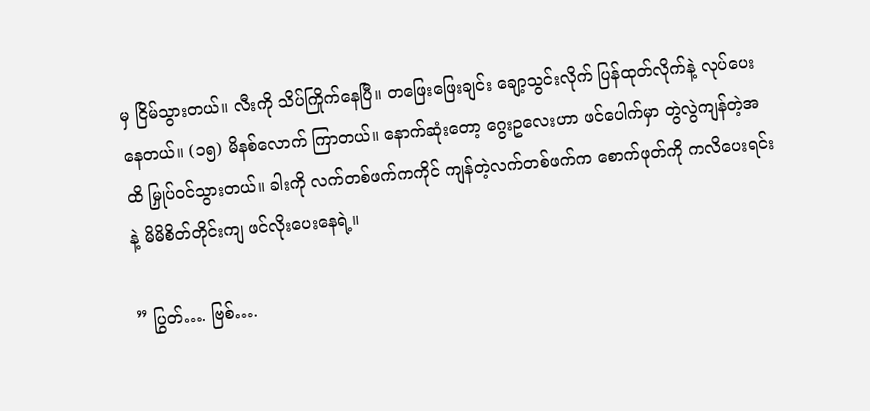မှ ငြိမ်သွားတယ်။ လီးကို သိပ်ကြိုက်နေပြီ။ တဖြေးဖြေးချင်း ချော့သွင်းလိုက် ပြန်ထုတ်လိုက်နဲ့ လုပ်ပေးနေတယ်။ (၁၅) မိနစ်လောက် ကြာတယ်။ နောက်ဆုံးတော့ ဂွေးဥလေးဟာ ဖင်ပေါက်မှာ တွဲလွဲကျန်တဲ့အထိ မြှုပ်ဝင်သွားတယ်။ ခါးကို လက်တစ်ဖက်ကကိုင် ကျန်တဲ့လက်တစ်ဖက်က စောက်ဖုတ်ကို ကလိပေးရင်းနဲ့ မိမိစိတ်တိုင်းကျ ဖင်လိုးပေးနေရဲ့။

” ပြွတ်…. ဗြစ်….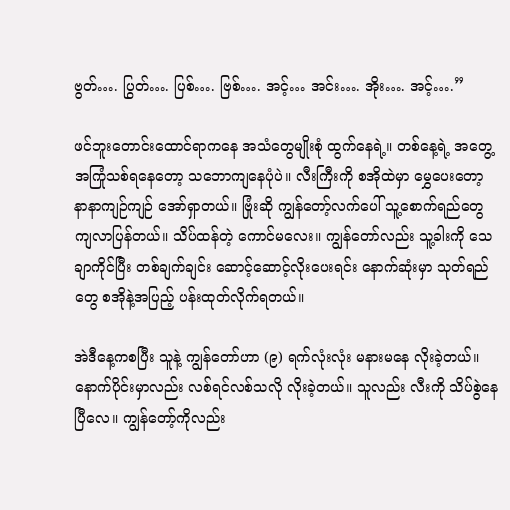ဗွတ်…. ပြွတ်…. ပြစ်…. ဗြစ်…. အင့်… အင်း…. အိုး…. အင့်….”

ဖင်ဘူးတောင်းထောင်ရာကနေ အသံတွေမျိုးစုံ ထွက်နေရဲ့။ တစ်နေ့ရဲ့ အတွေ့အကြုံသစ်ရနေတော့ သဘောကျနေပုံပဲ။ လီးကြီးကို စအိုထဲမှာ မွှေပေးတော့ နာနာကျဉ်ကျဉ် အော်ရှာတယ်။ ဗြုံးဆို ကျွန်တော့်လက်ပေါ် သူ့စောက်ရည်တွေ ကျလာပြန်တယ်။ သိပ်ထန်တဲ့ ကောင်မလေး။ ကျွန်တော်လည်း သူ့ခါးကို သေချာကိုင်ပြီး တစ်ချက်ချင်း ဆောင့်ဆောင့်လိုးပေးရင်း နောက်ဆုံးမှာ သုတ်ရည်တွေ စအိုနဲ့အပြည့် ပန်းထုတ်လိုက်ရတယ်။

အဲဒီနေ့ကစပြီး သူနဲ့ ကျွန်တော်ဟာ (၉) ရက်လုံးလုံး မနားမနေ လိုးခဲ့တယ်။ နောက်ပိုင်းမှာလည်း လစ်ရင်လစ်သလို လိုးခဲ့တယ်။ သူလည်း လီးကို သိပ်စွဲနေပြီလေ။ ကျွန်တော့်ကိုလည်း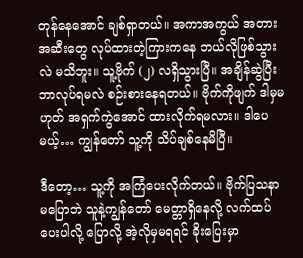တုန်နေအောင် ချစ်ရှာတယ်။ အကာအကွယ် အတားအဆီးတွေ လုပ်ထားတဲ့ကြားကနေ ဘယ်လိုဖြစ်သွားလဲ မသိဘူး။ သူ့ဗိုက် (၂) လရှိသွားပြီ။ အချိန်ဆွဲပြီး ဘာလုပ်ရမလဲ စဉ်းစားနေရတယ်။ ဗိုက်ကိုဖျက် ဒါမှမဟုတ် အရှက်ကွဲအောင် ထားလိုက်ရမလား။ ဒါပေမယ့်… ကျွန်တော် သူ့ကို သိပ်ချစ်နေမိပြီ။

ဒီတော့… သူ့ကို အကြံပေးလိုက်တယ်။ ဗိုက်ပြသနာ မပြောဘဲ သူနဲ့ကျွန်တော် မေတ္တာရှိနေလို့ လက်ထပ်ပေးပါလို့ ပြောလို့ အဲ့လိုမှမရရင် ခိုးပြေးမှာ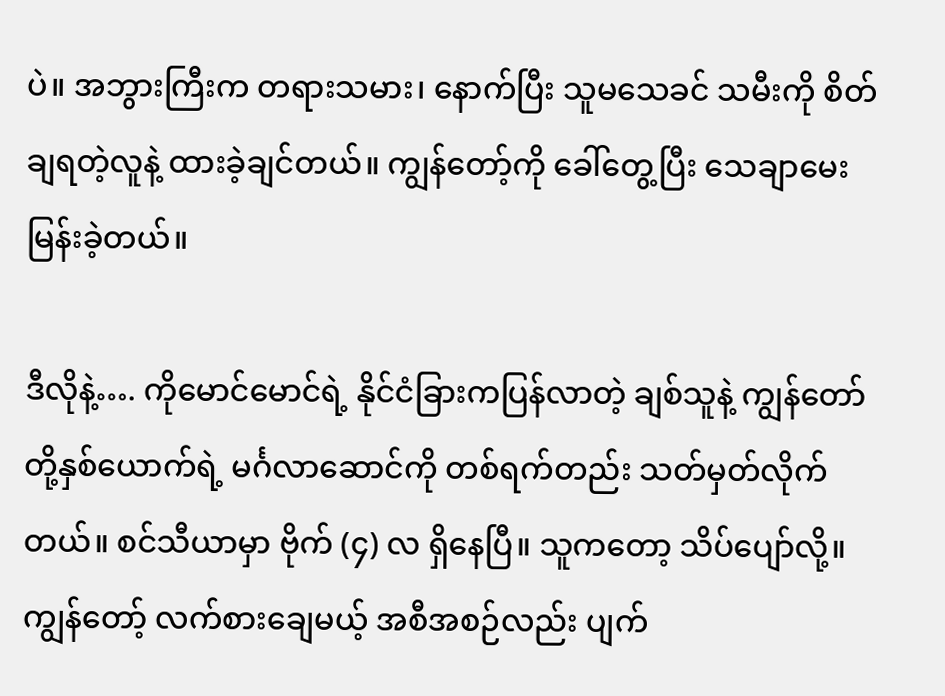ပဲ။ အဘွားကြီးက တရားသမား၊ နောက်ပြီး သူမသေခင် သမီးကို စိတ်ချရတဲ့လူနဲ့ ထားခဲ့ချင်တယ်။ ကျွန်တော့်ကို ခေါ်တွေ့ပြီး သေချာမေးမြန်းခဲ့တယ်။

ဒီလိုနဲ့…. ကိုမောင်မောင်ရဲ့ နိုင်ငံခြားကပြန်လာတဲ့ ချစ်သူနဲ့ ကျွန်တော်တို့နှစ်ယောက်ရဲ့ မင်္ဂလာဆောင်ကို တစ်ရက်တည်း သတ်မှတ်လိုက်တယ်။ စင်သီယာမှာ ဗိုက် (၄) လ ရှိနေပြီ။ သူကတော့ သိပ်ပျော်လို့။ ကျွန်တော့် လက်စားချေမယ့် အစီအစဉ်လည်း ပျက်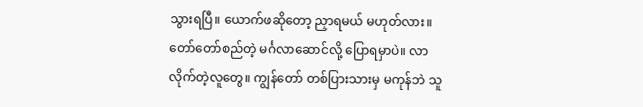သွားရပြီ။ ယောက်ဖဆိုတော့ ညှာရမယ် မဟုတ်လား။ တော်တော်စည်တဲ့ မင်္ဂလာဆောင်လို့ ပြောရမှာပဲ။ လာလိုက်တဲ့လူတွေ။ ကျွန်တော် တစ်ပြားသားမှ မကုန်ဘဲ သူ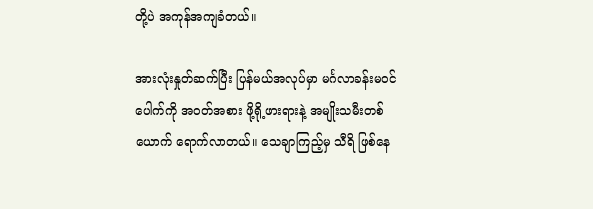တို့ပဲ အကုန်အကျခံတယ်။

အားလုံးနှုတ်ဆက်ပြီး ပြန်မယ်အလုပ်မှာ မင်္ဂလာခန်းမဝင်ပေါက်ကို အဝတ်အစား ဖို့ရို့ဖားရားနဲ့ အမျိုးသမီးတစ်ယောက် ရောက်လာတယ်။ သေချာကြည့်မှ သီရိ ဖြစ်နေ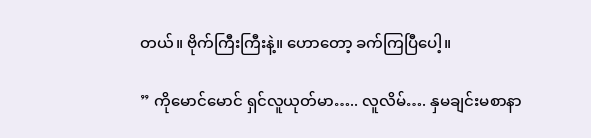တယ်။ ဗိုက်ကြီးကြီးနဲ့။ ဟောတော့ ခက်ကြပြီပေါ့။

” ကိုမောင်မောင် ရှင်လူယုတ်မာ….. လူလိမ်…. နှမချင်းမစာနာ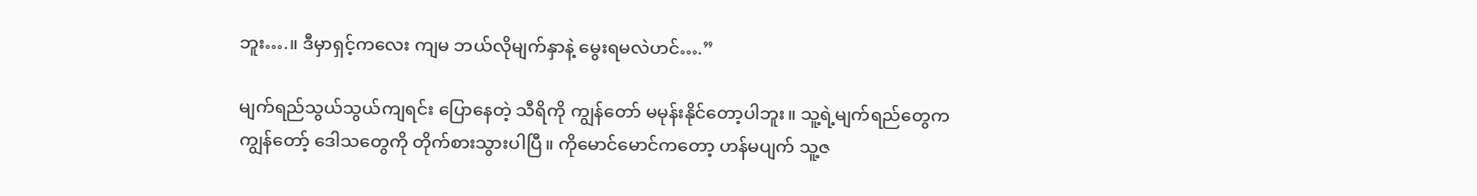ဘူး….။ ဒီမှာရှင့်ကလေး ကျမ ဘယ်လိုမျက်နှာနဲ့ မွေးရမလဲဟင်….”

မျက်ရည်သွယ်သွယ်ကျရင်း ပြောနေတဲ့ သီရိကို ကျွန်တော် မမုန်းနိုင်တော့ပါဘူး။ သူ့ရဲ့မျက်ရည်တွေက ကျွန်တော့် ဒေါသတွေကို တိုက်စားသွားပါပြီ။ ကိုမောင်မောင်ကတော့ ဟန်မပျက် သူ့ဇ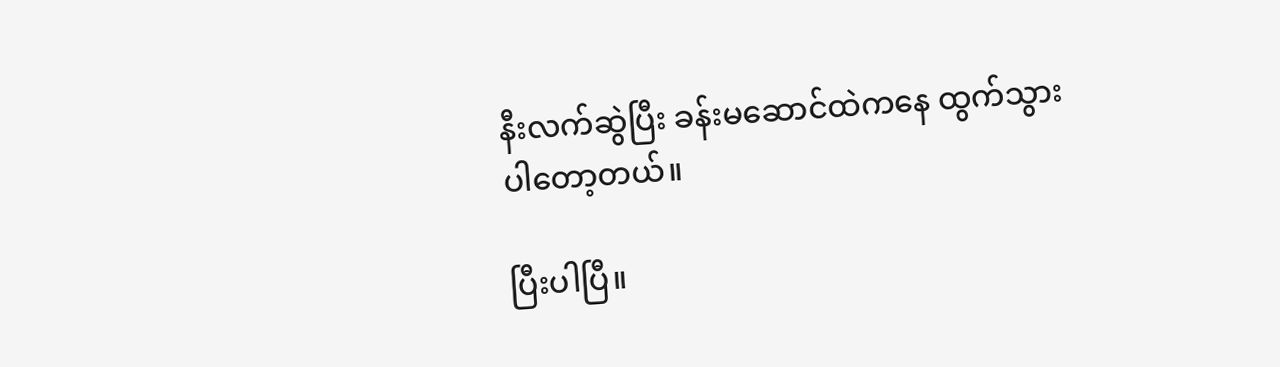နီးလက်ဆွဲပြီး ခန်းမဆောင်ထဲကနေ ထွက်သွားပါတော့တယ်။

ပြီးပါပြီ။